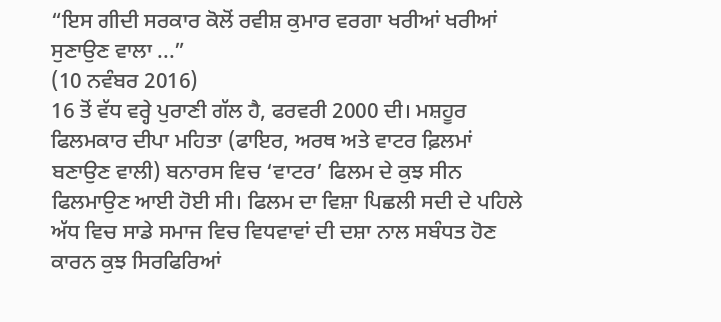“ਇਸ ਗੀਦੀ ਸਰਕਾਰ ਕੋਲੋਂ ਰਵੀਸ਼ ਕੁਮਾਰ ਵਰਗਾ ਖਰੀਆਂ ਖਰੀਆਂ ਸੁਣਾਉਣ ਵਾਲਾ ...”
(10 ਨਵੰਬਰ 2016)
16 ਤੋਂ ਵੱਧ ਵਰ੍ਹੇ ਪੁਰਾਣੀ ਗੱਲ ਹੈ, ਫਰਵਰੀ 2000 ਦੀ। ਮਸ਼ਹੂਰ ਫਿਲਮਕਾਰ ਦੀਪਾ ਮਹਿਤਾ (ਫਾਇਰ, ਅਰਥ ਅਤੇ ਵਾਟਰ ਫ਼ਿਲਮਾਂ ਬਣਾਉਣ ਵਾਲੀ) ਬਨਾਰਸ ਵਿਚ ‘ਵਾਟਰ’ ਫਿਲਮ ਦੇ ਕੁਝ ਸੀਨ ਫਿਲਮਾਉਣ ਆਈ ਹੋਈ ਸੀ। ਫਿਲਮ ਦਾ ਵਿਸ਼ਾ ਪਿਛਲੀ ਸਦੀ ਦੇ ਪਹਿਲੇ ਅੱਧ ਵਿਚ ਸਾਡੇ ਸਮਾਜ ਵਿਚ ਵਿਧਵਾਵਾਂ ਦੀ ਦਸ਼ਾ ਨਾਲ ਸਬੰਧਤ ਹੋਣ ਕਾਰਨ ਕੁਝ ਸਿਰਫਿਰਿਆਂ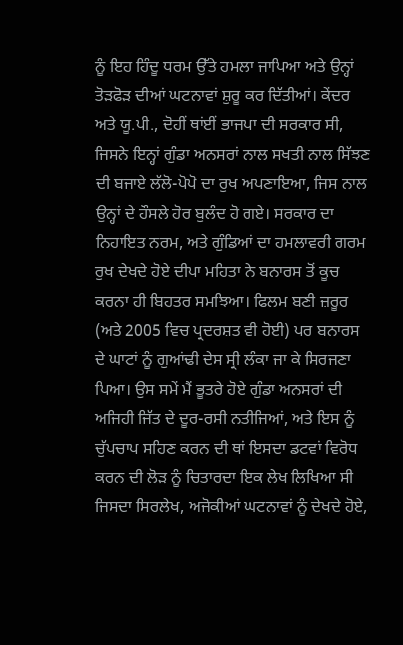ਨੂੰ ਇਹ ਹਿੰਦੂ ਧਰਮ ਉੱਤੇ ਹਮਲਾ ਜਾਪਿਆ ਅਤੇ ਉਨ੍ਹਾਂ ਤੋੜਫੋੜ ਦੀਆਂ ਘਟਨਾਵਾਂ ਸ਼ੁਰੂ ਕਰ ਦਿੱਤੀਆਂ। ਕੇਂਦਰ ਅਤੇ ਯੂ.ਪੀ., ਦੋਹੀਂ ਥਾਂਈਂ ਭਾਜਪਾ ਦੀ ਸਰਕਾਰ ਸੀ, ਜਿਸਨੇ ਇਨ੍ਹਾਂ ਗੁੰਡਾ ਅਨਸਰਾਂ ਨਾਲ ਸਖਤੀ ਨਾਲ ਸਿੱਝਣ ਦੀ ਬਜਾਏ ਲੱਲੋ-ਪੋਪੋ ਦਾ ਰੁਖ ਅਪਣਾਇਆ, ਜਿਸ ਨਾਲ ਉਨ੍ਹਾਂ ਦੇ ਹੌਸਲੇ ਹੋਰ ਬੁਲੰਦ ਹੋ ਗਏ। ਸਰਕਾਰ ਦਾ ਨਿਹਾਇਤ ਨਰਮ, ਅਤੇ ਗੁੰਡਿਆਂ ਦਾ ਹਮਲਾਵਰੀ ਗਰਮ ਰੁਖ ਦੇਖਦੇ ਹੋਏ ਦੀਪਾ ਮਹਿਤਾ ਨੇ ਬਨਾਰਸ ਤੋਂ ਕੂਚ ਕਰਨਾ ਹੀ ਬਿਹਤਰ ਸਮਝਿਆ। ਫਿਲਮ ਬਣੀ ਜ਼ਰੂਰ (ਅਤੇ 2005 ਵਿਚ ਪ੍ਰਦਰਸ਼ਤ ਵੀ ਹੋਈ) ਪਰ ਬਨਾਰਸ ਦੇ ਘਾਟਾਂ ਨੂੰ ਗੁਆਂਢੀ ਦੇਸ ਸ੍ਰੀ ਲੰਕਾ ਜਾ ਕੇ ਸਿਰਜਣਾ ਪਿਆ। ਉਸ ਸਮੇਂ ਮੈਂ ਭੂਤਰੇ ਹੋਏ ਗੁੰਡਾ ਅਨਸਰਾਂ ਦੀ ਅਜਿਹੀ ਜਿੱਤ ਦੇ ਦੂਰ-ਰਸੀ ਨਤੀਜਿਆਂ, ਅਤੇ ਇਸ ਨੂੰ ਚੁੱਪਚਾਪ ਸਹਿਣ ਕਰਨ ਦੀ ਥਾਂ ਇਸਦਾ ਡਟਵਾਂ ਵਿਰੋਧ ਕਰਨ ਦੀ ਲੋੜ ਨੂੰ ਚਿਤਾਰਦਾ ਇਕ ਲੇਖ ਲਿਖਿਆ ਸੀ ਜਿਸਦਾ ਸਿਰਲੇਖ, ਅਜੋਕੀਆਂ ਘਟਨਾਵਾਂ ਨੂੰ ਦੇਖਦੇ ਹੋਏ,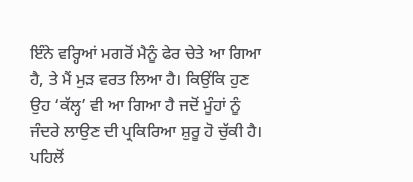ਇੰਨੇ ਵਰ੍ਹਿਆਂ ਮਗਰੋਂ ਮੈਨੂੰ ਫੇਰ ਚੇਤੇ ਆ ਗਿਆ ਹੈ, ਤੇ ਮੈਂ ਮੁੜ ਵਰਤ ਲਿਆ ਹੈ। ਕਿਉਂਕਿ ਹੁਣ ਉਹ ‘ਕੱਲ੍ਹ’ ਵੀ ਆ ਗਿਆ ਹੈ ਜਦੋਂ ਮੂੰਹਾਂ ਨੂੰ ਜੰਦਰੇ ਲਾਉਣ ਦੀ ਪ੍ਰਕਿਰਿਆ ਸ਼ੁਰੂ ਹੋ ਚੁੱਕੀ ਹੈ।
ਪਹਿਲੋਂ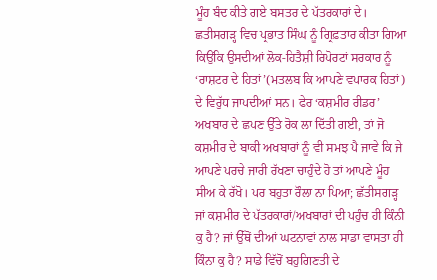ਮੂੰਹ ਬੰਦ ਕੀਤੇ ਗਏ ਬਸਤਰ ਦੇ ਪੱਤਰਕਾਰਾਂ ਦੇ। ਛਤੀਸਗੜ੍ਹ ਵਿਚ ਪ੍ਰਭਾਤ ਸਿੰਘ ਨੂੰ ਗ੍ਰਿਫ਼ਤਾਰ ਕੀਤਾ ਗਿਆ ਕਿਉਂਕਿ ਉਸਦੀਆਂ ਲੋਕ-ਹਿਤੈਸ਼ੀ ਰਿਪੋਰਟਾਂ ਸਰਕਾਰ ਨੂੰ ‘ਰਾਸ਼ਟਰ ਦੇ ਹਿਤਾਂ’(ਮਤਲਬ ਕਿ ਆਪਣੇ ਵਪਾਰਕ ਹਿਤਾਂ) ਦੇ ਵਿਰੁੱਧ ਜਾਪਦੀਆਂ ਸਨ। ਫੇਰ ‘ਕਸ਼ਮੀਰ ਰੀਡਰ’ ਅਖਬਾਰ ਦੇ ਛਪਣ ਉੱਤੇ ਰੋਕ ਲਾ ਦਿੱਤੀ ਗਈ, ਤਾਂ ਜੋ ਕਸ਼ਮੀਰ ਦੇ ਬਾਕੀ ਅਖਬਾਰਾਂ ਨੂੰ ਵੀ ਸਮਝ ਪੈ ਜਾਵੇ ਕਿ ਜੇ ਆਪਣੇ ਪਰਚੇ ਜਾਰੀ ਰੱਖਣਾ ਚਾਹੁੰਦੇ ਹੋ ਤਾਂ ਆਪਣੇ ਮੂੰਹ ਸੀਅ ਕੇ ਰੱਖੋ। ਪਰ ਬਹੁਤਾ ਰੌਲਾ ਨਾ ਪਿਆ; ਛੱਤੀਸਗੜ੍ਹ ਜਾਂ ਕਸ਼ਮੀਰ ਦੇ ਪੱਤਰਕਾਰਾਂ/ਅਖਬਾਰਾਂ ਦੀ ਪਹੁੰਚ ਹੀ ਕਿੰਨੀ ਕੁ ਹੈ? ਜਾਂ ਉੱਥੋਂ ਦੀਆਂ ਘਟਨਾਵਾਂ ਨਾਲ ਸਾਡਾ ਵਾਸਤਾ ਹੀ ਕਿੰਨਾ ਕੁ ਹੈ? ਸਾਡੇ ਵਿੱਚੋਂ ਬਹੁਗਿਣਤੀ ਦੇ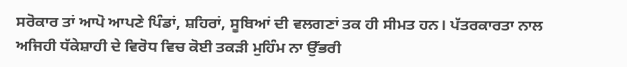ਸਰੋਕਾਰ ਤਾਂ ਆਪੋ ਆਪਣੇ ਪਿੰਡਾਂ, ਸ਼ਹਿਰਾਂ, ਸੂਬਿਆਂ ਦੀ ਵਲਗਣਾਂ ਤਕ ਹੀ ਸੀਮਤ ਹਨ। ਪੱਤਰਕਾਰਤਾ ਨਾਲ ਅਜਿਹੀ ਧੱਕੇਸ਼ਾਹੀ ਦੇ ਵਿਰੋਧ ਵਿਚ ਕੋਈ ਤਕੜੀ ਮੁਹਿੰਮ ਨਾ ਉੱਭਰੀ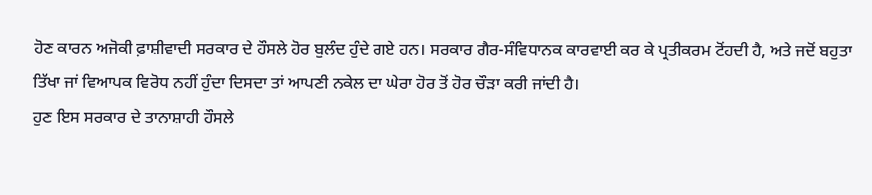ਹੋਣ ਕਾਰਨ ਅਜੋਕੀ ਫ਼ਾਸ਼ੀਵਾਦੀ ਸਰਕਾਰ ਦੇ ਹੌਸਲੇ ਹੋਰ ਬੁਲੰਦ ਹੁੰਦੇ ਗਏ ਹਨ। ਸਰਕਾਰ ਗੈਰ-ਸੰਵਿਧਾਨਕ ਕਾਰਵਾਈ ਕਰ ਕੇ ਪ੍ਰਤੀਕਰਮ ਟੋਂਹਦੀ ਹੈ, ਅਤੇ ਜਦੋਂ ਬਹੁਤਾ ਤਿੱਖਾ ਜਾਂ ਵਿਆਪਕ ਵਿਰੋਧ ਨਹੀਂ ਹੁੰਦਾ ਦਿਸਦਾ ਤਾਂ ਆਪਣੀ ਨਕੇਲ ਦਾ ਘੇਰਾ ਹੋਰ ਤੋਂ ਹੋਰ ਚੌੜਾ ਕਰੀ ਜਾਂਦੀ ਹੈ।
ਹੁਣ ਇਸ ਸਰਕਾਰ ਦੇ ਤਾਨਾਸ਼ਾਹੀ ਹੌਸਲੇ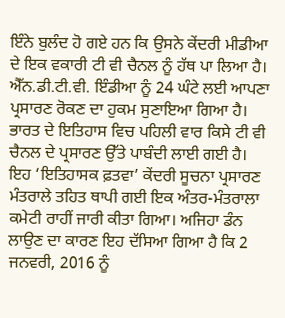ਇੰਨੇ ਬੁਲੰਦ ਹੋ ਗਏ ਹਨ ਕਿ ਉਸਨੇ ਕੇਂਦਰੀ ਮੀਡੀਆ ਦੇ ਇਕ ਵਕਾਰੀ ਟੀ ਵੀ ਚੈਨਲ ਨੂੰ ਹੱਥ ਪਾ ਲਿਆ ਹੈ। ਐੱਨ.ਡੀ.ਟੀ.ਵੀ. ਇੰਡੀਆ ਨੂੰ 24 ਘੰਟੇ ਲਈ ਆਪਣਾ ਪ੍ਰਸਾਰਣ ਰੋਕਣ ਦਾ ਹੁਕਮ ਸੁਣਾਇਆ ਗਿਆ ਹੈ। ਭਾਰਤ ਦੇ ਇਤਿਹਾਸ ਵਿਚ ਪਹਿਲੀ ਵਾਰ ਕਿਸੇ ਟੀ ਵੀ ਚੈਨਲ ਦੇ ਪ੍ਰਸਾਰਣ ਉੱਤੇ ਪਾਬੰਦੀ ਲਾਈ ਗਈ ਹੈ। ਇਹ ‘ਇਤਿਹਾਸਕ ਫ਼ਤਵਾ’ ਕੇਂਦਰੀ ਸੂਚਨਾ ਪ੍ਰਸਾਰਣ ਮੰਤਰਾਲੇ ਤਹਿਤ ਥਾਪੀ ਗਈ ਇਕ ਅੰਤਰ-ਮੰਤਰਾਲਾ ਕਮੇਟੀ ਰਾਹੀਂ ਜਾਰੀ ਕੀਤਾ ਗਿਆ। ਅਜਿਹਾ ਡੰਨ ਲਾਉਣ ਦਾ ਕਾਰਣ ਇਹ ਦੱਸਿਆ ਗਿਆ ਹੈ ਕਿ 2 ਜਨਵਰੀ, 2016 ਨੂੰ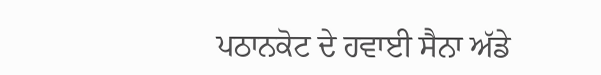ਪਠਾਨਕੋਟ ਦੇ ਹਵਾਈ ਸੈਨਾ ਅੱਡੇ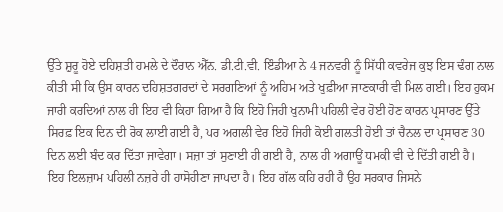ਉੱਤੇ ਸ਼ੁਰੂ ਹੋਏ ਦਹਿਸ਼ਤੀ ਹਮਲੇ ਦੇ ਦੌਰਾਨ ਐੱਨ. ਡੀ.ਟੀ.ਵੀ. ਇੰਡੀਆ ਨੇ 4 ਜਨਵਰੀ ਨੂੰ ਸਿੱਧੀ ਕਵਰੇਜ ਕੁਝ ਇਸ ਢੰਗ ਨਾਲ ਕੀਤੀ ਸੀ ਕਿ ਉਸ ਕਾਰਨ ਦਹਿਸ਼ਤਗਰਦਾਂ ਦੇ ਸਰਗਣਿਆਂ ਨੂੰ ਅਹਿਮ ਅਤੇ ਖੁਫ਼ੀਆ ਜਾਣਕਾਰੀ ਵੀ ਮਿਲ ਗਈ। ਇਹ ਹੁਕਮ ਜਾਰੀ ਕਰਦਿਆਂ ਨਾਲ ਹੀ ਇਹ ਵੀ ਕਿਹਾ ਗਿਆ ਹੈ ਕਿ ਇਹੋ ਜਿਹੀ ਖੁਨਾਮੀ ਪਹਿਲੀ ਵੇਰ ਹੋਈ ਹੋਣ ਕਾਰਨ ਪ੍ਰਸਾਰਣ ਉੱਤੇ ਸਿਰਫ਼ ਇਕ ਦਿਨ ਦੀ ਰੋਕ ਲਾਈ ਗਈ ਹੈ, ਪਰ ਅਗਲੀ ਵੇਰ ਇਹੋ ਜਿਹੀ ਕੋਈ ਗਲਤੀ ਹੋਈ ਤਾਂ ਚੈਨਲ ਦਾ ਪ੍ਰਸਾਰਣ 30 ਦਿਨ ਲਈ ਬੰਦ ਕਰ ਦਿੱਤਾ ਜਾਵੇਗਾ। ਸਜ਼ਾ ਤਾਂ ਸੁਣਾਈ ਹੀ ਗਈ ਹੈ, ਨਾਲ ਹੀ ਅਗਾਊਂ ਧਮਕੀ ਵੀ ਦੇ ਦਿੱਤੀ ਗਈ ਹੈ।
ਇਹ ਇਲਜ਼ਾਮ ਪਹਿਲੀ ਨਜ਼ਰੇ ਹੀ ਹਾਸੋਹੀਣਾ ਜਾਪਦਾ ਹੈ। ਇਹ ਗੱਲ ਕਹਿ ਰਹੀ ਹੈ ਉਹ ਸਰਕਾਰ ਜਿਸਨੇ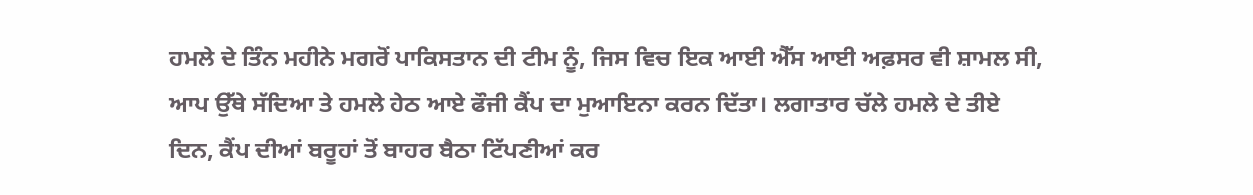ਹਮਲੇ ਦੇ ਤਿੰਨ ਮਹੀਨੇ ਮਗਰੋਂ ਪਾਕਿਸਤਾਨ ਦੀ ਟੀਮ ਨੂੰ, ਜਿਸ ਵਿਚ ਇਕ ਆਈ ਐੱਸ ਆਈ ਅਫ਼ਸਰ ਵੀ ਸ਼ਾਮਲ ਸੀ, ਆਪ ਉੱਥੇ ਸੱਦਿਆ ਤੇ ਹਮਲੇ ਹੇਠ ਆਏ ਫੌਜੀ ਕੈਂਪ ਦਾ ਮੁਆਇਨਾ ਕਰਨ ਦਿੱਤਾ। ਲਗਾਤਾਰ ਚੱਲੇ ਹਮਲੇ ਦੇ ਤੀਏ ਦਿਨ, ਕੈਂਪ ਦੀਆਂ ਬਰੂਹਾਂ ਤੋਂ ਬਾਹਰ ਬੈਠਾ ਟਿੱਪਣੀਆਂ ਕਰ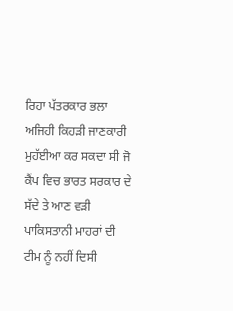ਰਿਹਾ ਪੱਤਰਕਾਰ ਭਲਾ ਅਜਿਹੀ ਕਿਹੜੀ ਜਾਣਕਾਰੀ ਮੁਹੱਈਆ ਕਰ ਸਕਦਾ ਸੀ ਜੋ ਕੈਂਪ ਵਿਚ ਭਾਰਤ ਸਰਕਾਰ ਦੇ ਸੱਦੇ ਤੇ ਆਣ ਵੜੀ ਪਾਕਿਸਤਾਨੀ ਮਾਹਰਾਂ ਦੀ ਟੀਮ ਨੂੰ ਨਹੀਂ ਦਿਸੀ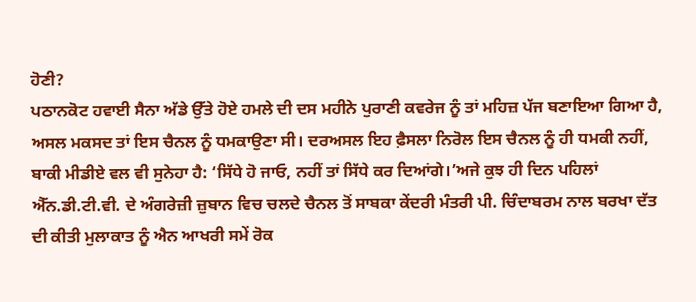ਹੋਣੀ?
ਪਠਾਨਕੋਟ ਹਵਾਈ ਸੈਨਾ ਅੱਡੇ ਉੱਤੇ ਹੋਏ ਹਮਲੇ ਦੀ ਦਸ ਮਹੀਨੇ ਪੁਰਾਣੀ ਕਵਰੇਜ ਨੂੰ ਤਾਂ ਮਹਿਜ਼ ਪੱਜ ਬਣਾਇਆ ਗਿਆ ਹੈ, ਅਸਲ ਮਕਸਦ ਤਾਂ ਇਸ ਚੈਨਲ ਨੂੰ ਧਮਕਾਉਣਾ ਸੀ। ਦਰਅਸਲ ਇਹ ਫ਼ੈਸਲਾ ਨਿਰੋਲ ਇਸ ਚੈਨਲ ਨੂੰ ਹੀ ਧਮਕੀ ਨਹੀਂ, ਬਾਕੀ ਮੀਡੀਏ ਵਲ ਵੀ ਸੁਨੇਹਾ ਹੈ: ‘ਸਿੱਧੇ ਹੋ ਜਾਓ, ਨਹੀਂ ਤਾਂ ਸਿੱਧੇ ਕਰ ਦਿਆਂਗੇ।’ਅਜੇ ਕੁਝ ਹੀ ਦਿਨ ਪਹਿਲਾਂ ਐੱਨ.ਡੀ.ਟੀ.ਵੀ. ਦੇ ਅੰਗਰੇਜ਼ੀ ਜ਼ੁਬਾਨ ਵਿਚ ਚਲਦੇ ਚੈਨਲ ਤੋਂ ਸਾਬਕਾ ਕੇਂਦਰੀ ਮੰਤਰੀ ਪੀ. ਚਿੰਦਾਬਰਮ ਨਾਲ ਬਰਖਾ ਦੱਤ ਦੀ ਕੀਤੀ ਮੁਲਾਕਾਤ ਨੂੰ ਐਨ ਆਖਰੀ ਸਮੇਂ ਰੋਕ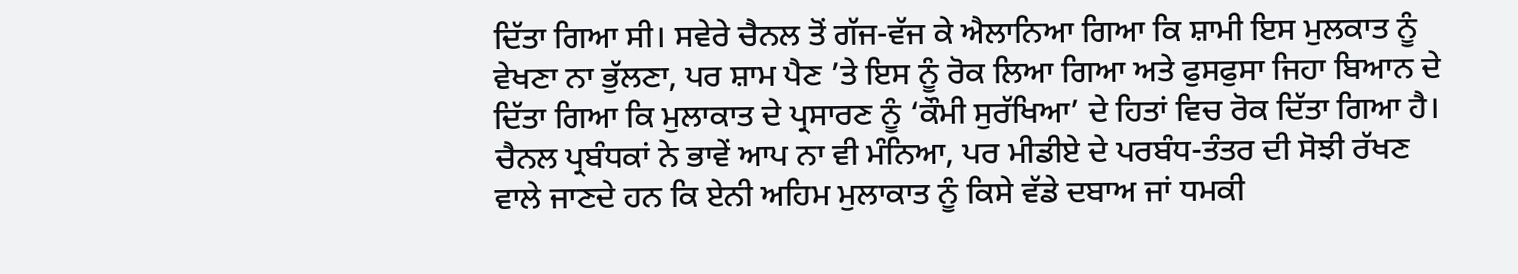ਦਿੱਤਾ ਗਿਆ ਸੀ। ਸਵੇਰੇ ਚੈਨਲ ਤੋਂ ਗੱਜ-ਵੱਜ ਕੇ ਐਲਾਨਿਆ ਗਿਆ ਕਿ ਸ਼ਾਮੀ ਇਸ ਮੁਲਕਾਤ ਨੂੰ ਵੇਖਣਾ ਨਾ ਭੁੱਲਣਾ, ਪਰ ਸ਼ਾਮ ਪੈਣ ’ਤੇ ਇਸ ਨੂੰ ਰੋਕ ਲਿਆ ਗਿਆ ਅਤੇ ਫੁਸਫੁਸਾ ਜਿਹਾ ਬਿਆਨ ਦੇ ਦਿੱਤਾ ਗਿਆ ਕਿ ਮੁਲਾਕਾਤ ਦੇ ਪ੍ਰਸਾਰਣ ਨੂੰ ‘ਕੌਮੀ ਸੁਰੱਖਿਆ’ ਦੇ ਹਿਤਾਂ ਵਿਚ ਰੋਕ ਦਿੱਤਾ ਗਿਆ ਹੈ। ਚੈਨਲ ਪ੍ਰਬੰਧਕਾਂ ਨੇ ਭਾਵੇਂ ਆਪ ਨਾ ਵੀ ਮੰਨਿਆ, ਪਰ ਮੀਡੀਏ ਦੇ ਪਰਬੰਧ-ਤੰਤਰ ਦੀ ਸੋਝੀ ਰੱਖਣ ਵਾਲੇ ਜਾਣਦੇ ਹਨ ਕਿ ਏਨੀ ਅਹਿਮ ਮੁਲਾਕਾਤ ਨੂੰ ਕਿਸੇ ਵੱਡੇ ਦਬਾਅ ਜਾਂ ਧਮਕੀ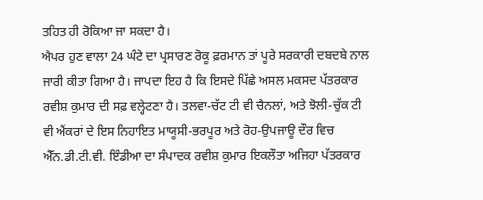ਤਹਿਤ ਹੀ ਰੋਕਿਆ ਜਾ ਸਕਦਾ ਹੈ।
ਐਪਰ ਹੁਣ ਵਾਲਾ 24 ਘੰਟੇ ਦਾ ਪ੍ਰਸਾਰਣ ਰੋਕੂ ਫ਼ਰਮਾਨ ਤਾਂ ਪੂਰੇ ਸਰਕਾਰੀ ਦਬਦਬੇ ਨਾਲ ਜਾਰੀ ਕੀਤਾ ਗਿਆ ਹੈ। ਜਾਪਦਾ ਇਹ ਹੈ ਕਿ ਇਸਦੇ ਪਿੱਛੇ ਅਸਲ ਮਕਸਦ ਪੱਤਰਕਾਰ ਰਵੀਸ਼ ਕੁਮਾਰ ਦੀ ਸਫ਼ ਵਲ੍ਹੇਟਣਾ ਹੈ। ਤਲਵਾ-ਚੱਟ ਟੀ ਵੀ ਚੈਨਲਾਂ, ਅਤੇ ਝੋਲੀ-ਚੁੱਕ ਟੀ ਵੀ ਐਂਕਰਾਂ ਦੇ ਇਸ ਨਿਹਾਇਤ ਮਾਯੂਸੀ-ਭਰਪੂਰ ਅਤੇ ਰੋਹ-ਉਪਜਾਊ ਦੌਰ ਵਿਚ ਐੱਨ.ਡੀ.ਟੀ.ਵੀ. ਇੰਡੀਆ ਦਾ ਸੰਪਾਦਕ ਰਵੀਸ਼ ਕੁਮਾਰ ਇਕਲੌਤਾ ਅਜਿਹਾ ਪੱਤਰਕਾਰ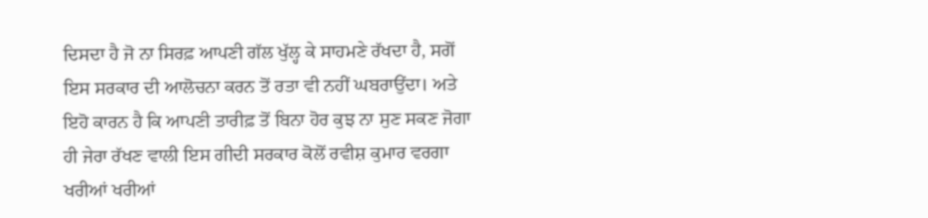ਦਿਸਦਾ ਹੈ ਜੋ ਨਾ ਸਿਰਫ਼ ਆਪਣੀ ਗੱਲ ਖੁੱਲ੍ਹ ਕੇ ਸਾਹਮਣੇ ਰੱਖਦਾ ਹੈ, ਸਗੋਂ ਇਸ ਸਰਕਾਰ ਦੀ ਆਲੋਚਨਾ ਕਰਨ ਤੋਂ ਰਤਾ ਵੀ ਨਹੀਂ ਘਬਰਾਉਂਦਾ। ਅਤੇ ਇਹੋ ਕਾਰਨ ਹੈ ਕਿ ਆਪਣੀ ਤਾਰੀਫ਼ ਤੋਂ ਬਿਨਾ ਹੋਰ ਕੁਝ ਨਾ ਸੁਣ ਸਕਣ ਜੋਗਾ ਹੀ ਜੇਰਾ ਰੱਖਣ ਵਾਲੀ ਇਸ ਗੀਦੀ ਸਰਕਾਰ ਕੋਲੋਂ ਰਵੀਸ਼ ਕੁਮਾਰ ਵਰਗਾ ਖਰੀਆਂ ਖਰੀਆਂ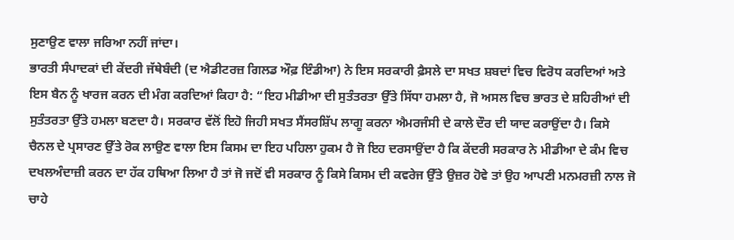ਸੁਣਾਉਣ ਵਾਲਾ ਜਰਿਆ ਨਹੀਂ ਜਾਂਦਾ।
ਭਾਰਤੀ ਸੰਪਾਦਕਾਂ ਦੀ ਕੇਂਦਰੀ ਜੱਥੇਬੰਦੀ (ਦ ਐਡੀਟਰਜ਼ ਗਿਲਡ ਔਫ਼ ਇੰਡੀਆ) ਨੇ ਇਸ ਸਰਕਾਰੀ ਫ਼ੈਸਲੇ ਦਾ ਸਖਤ ਸ਼ਬਦਾਂ ਵਿਚ ਵਿਰੋਧ ਕਰਦਿਆਂ ਅਤੇ ਇਸ ਬੈਨ ਨੂੰ ਖਾਰਜ ਕਰਨ ਦੀ ਮੰਗ ਕਰਦਿਆਂ ਕਿਹਾ ਹੈ: “ਇਹ ਮੀਡੀਆ ਦੀ ਸੁਤੰਤਰਤਾ ਉੱਤੇ ਸਿੱਧਾ ਹਮਲਾ ਹੈ, ਜੋ ਅਸਲ ਵਿਚ ਭਾਰਤ ਦੇ ਸ਼ਹਿਰੀਆਂ ਦੀ ਸੁਤੰਤਰਤਾ ਉੱਤੇ ਹਮਲਾ ਬਣਦਾ ਹੈ। ਸਰਕਾਰ ਵੱਲੋਂ ਇਹੋ ਜਿਹੀ ਸਖਤ ਸੈਂਸਰਸ਼ਿੱਪ ਲਾਗੂ ਕਰਨਾ ਐਮਰਜੰਸੀ ਦੇ ਕਾਲੇ ਦੌਰ ਦੀ ਯਾਦ ਕਰਾਉਂਦਾ ਹੈ। ਕਿਸੇ ਚੈਨਲ ਦੇ ਪ੍ਰਸਾਰਣ ਉੱਤੇ ਰੋਕ ਲਾਉਣ ਵਾਲਾ ਇਸ ਕਿਸਮ ਦਾ ਇਹ ਪਹਿਲਾ ਹੁਕਮ ਹੈ ਜੋ ਇਹ ਦਰਸਾਉਂਦਾ ਹੈ ਕਿ ਕੇਂਦਰੀ ਸਰਕਾਰ ਨੇ ਮੀਡੀਆ ਦੇ ਕੰਮ ਵਿਚ ਦਖਲਅੰਦਾਜ਼ੀ ਕਰਨ ਦਾ ਹੱਕ ਹਥਿਆ ਲਿਆ ਹੈ ਤਾਂ ਜੋ ਜਦੋਂ ਵੀ ਸਰਕਾਰ ਨੂੰ ਕਿਸੇ ਕਿਸਮ ਦੀ ਕਵਰੇਜ ਉੱਤੇ ਉਜ਼ਰ ਹੋਵੇ ਤਾਂ ਉਹ ਆਪਣੀ ਮਨਮਰਜ਼ੀ ਨਾਲ ਜੋ ਚਾਹੇ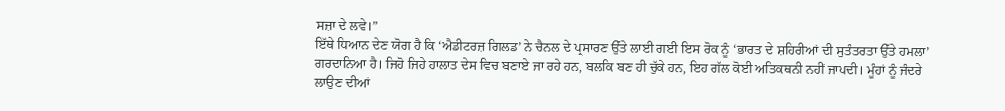ਸਜ਼ਾ ਦੇ ਲਵੇ।”
ਇੱਥੇ ਧਿਆਨ ਦੇਣ ਯੋਗ ਹੈ ਕਿ ‘ਐਡੀਟਰਜ਼ ਗਿਲਡ’ ਨੇ ਚੈਨਲ ਦੇ ਪ੍ਰਸਾਰਣ ਉੱਤੇ ਲਾਈ ਗਈ ਇਸ ਰੋਕ ਨੂੰ ‘ਭਾਰਤ ਦੇ ਸ਼ਹਿਰੀਆਂ ਦੀ ਸੁਤੰਤਰਤਾ ਉੱਤੇ ਹਮਲਾ’ ਗਰਦਾਨਿਆ ਹੈ। ਜਿਹੋ ਜਿਹੇ ਹਾਲਾਤ ਦੇਸ ਵਿਚ ਬਣਾਏ ਜਾ ਰਹੇ ਹਨ, ਬਲਕਿ ਬਣ ਹੀ ਚੁੱਕੇ ਹਨ, ਇਹ ਗੱਲ ਕੋਈ ਅਤਿਕਥਨੀ ਨਹੀਂ ਜਾਪਦੀ। ਮੂੰਹਾਂ ਨੂੰ ਜੰਦਰੇ ਲਾਉਣ ਦੀਆਂ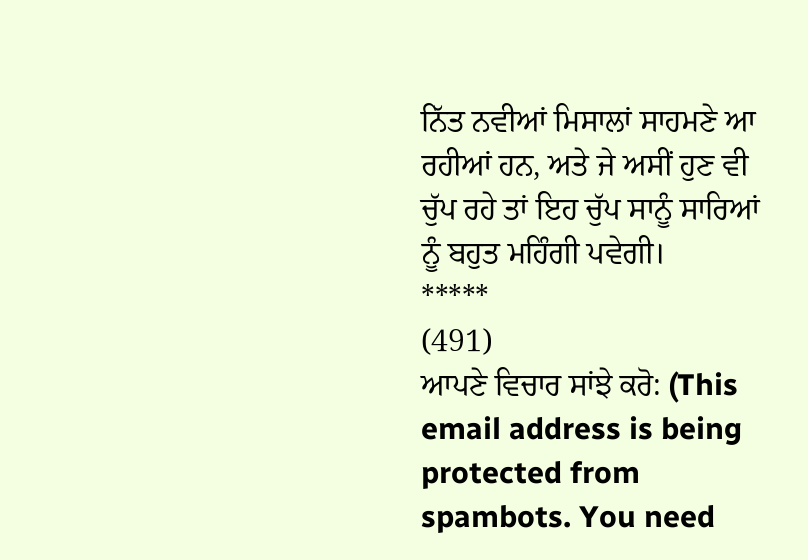ਨਿੱਤ ਨਵੀਆਂ ਮਿਸਾਲਾਂ ਸਾਹਮਣੇ ਆ ਰਹੀਆਂ ਹਨ, ਅਤੇ ਜੇ ਅਸੀਂ ਹੁਣ ਵੀ ਚੁੱਪ ਰਹੇ ਤਾਂ ਇਹ ਚੁੱਪ ਸਾਨੂੰ ਸਾਰਿਆਂ ਨੂੰ ਬਹੁਤ ਮਹਿੰਗੀ ਪਵੇਗੀ।
*****
(491)
ਆਪਣੇ ਵਿਚਾਰ ਸਾਂਝੇ ਕਰੋ: (This email address is being protected from spambots. You need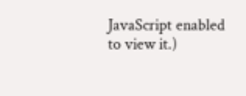JavaScript enabled to view it.)